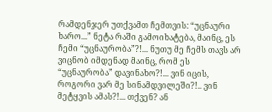რამდენჯერ უთქვამთ ჩემთვის: “უცნაური ხარო...” ნეტა რაში გამოიხატება, მაინც, ეს ჩემი “უცნაურობა”?!... ნუთუ მე ჩემს თავს არ ვიცნობ იმდენად მაინც, რომ ეს “უცნაურობა” დავინახო?!... ვინ იცის, როგორი ვარ მე სინამდვილეში?!.. ვინ მეტყვის ამას?!... თქვენ? ან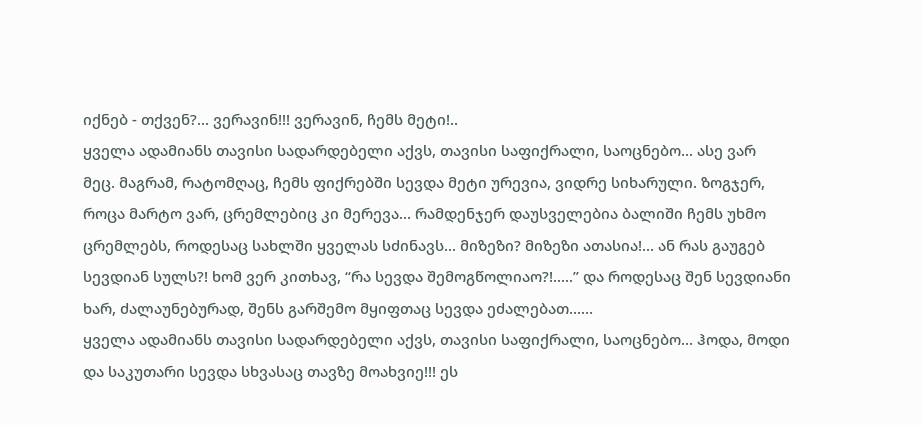იქნებ - თქვენ?... ვერავინ!!! ვერავინ, ჩემს მეტი!..
ყველა ადამიანს თავისი სადარდებელი აქვს, თავისი საფიქრალი, საოცნებო... ასე ვარ მეც. მაგრამ, რატომღაც, ჩემს ფიქრებში სევდა მეტი ურევია, ვიდრე სიხარული. ზოგჯერ, როცა მარტო ვარ, ცრემლებიც კი მერევა... რამდენჯერ დაუსველებია ბალიში ჩემს უხმო ცრემლებს, როდესაც სახლში ყველას სძინავს... მიზეზი? მიზეზი ათასია!... ან რას გაუგებ სევდიან სულს?! ხომ ვერ კითხავ, “რა სევდა შემოგწოლიაო?!.....” და როდესაც შენ სევდიანი ხარ, ძალაუნებურად, შენს გარშემო მყიფთაც სევდა ეძალებათ...…
ყველა ადამიანს თავისი სადარდებელი აქვს, თავისი საფიქრალი, საოცნებო... ჰოდა, მოდი და საკუთარი სევდა სხვასაც თავზე მოახვიე!!! ეს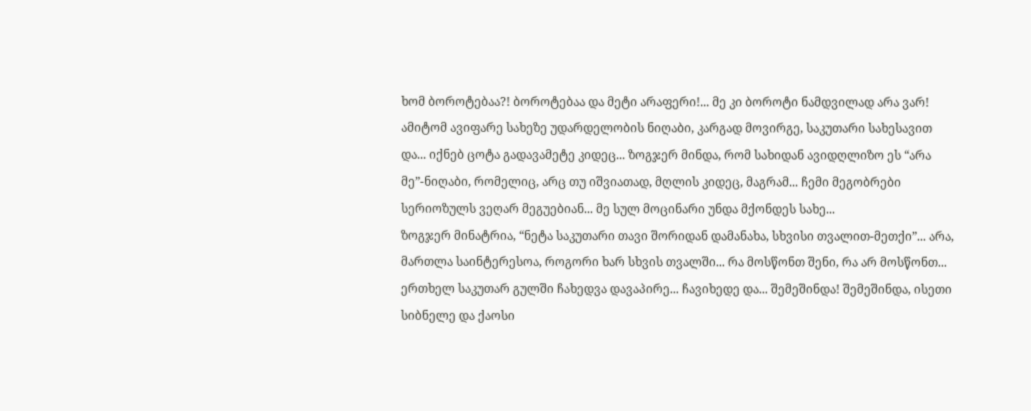ხომ ბოროტებაა?! ბოროტებაა და მეტი არაფერი!... მე კი ბოროტი ნამდვილად არა ვარ!
ამიტომ ავიფარე სახეზე უდარდელობის ნიღაბი, კარგად მოვირგე, საკუთარი სახესავით და... იქნებ ცოტა გადავამეტე კიდეც... ზოგჯერ მინდა, რომ სახიდან ავიდღლიზო ეს “არა მე”-ნიღაბი, რომელიც, არც თუ იშვიათად, მღლის კიდეც, მაგრამ... ჩემი მეგობრები სერიოზულს ვეღარ მეგუებიან... მე სულ მოცინარი უნდა მქონდეს სახე...
ზოგჯერ მინატრია, “ნეტა საკუთარი თავი შორიდან დამანახა, სხვისი თვალით-მეთქი”... არა, მართლა საინტერესოა, როგორი ხარ სხვის თვალში... რა მოსწონთ შენი, რა არ მოსწონთ...
ერთხელ საკუთარ გულში ჩახედვა დავაპირე... ჩავიხედე და... შემეშინდა! შემეშინდა, ისეთი სიბნელე და ქაოსი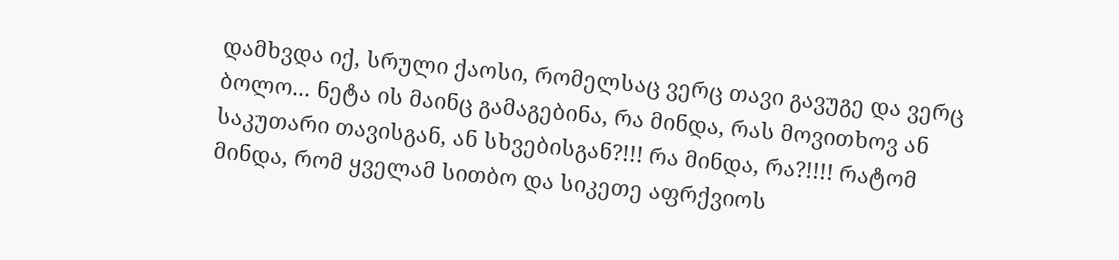დამხვდა იქ, სრული ქაოსი, რომელსაც ვერც თავი გავუგე და ვერც ბოლო... ნეტა ის მაინც გამაგებინა, რა მინდა, რას მოვითხოვ ან საკუთარი თავისგან, ან სხვებისგან?!!! რა მინდა, რა?!!!! რატომ მინდა, რომ ყველამ სითბო და სიკეთე აფრქვიოს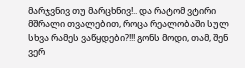მარჯვნივ თუ მარცხნივ!.. და რატომ ვტირი მშრალი თვალებით, როცა რეალობაში სულ სხვა რამეს ვაწყდები?!!! გონს მოდი, თამ, შენ ვერ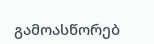გამოასწორებ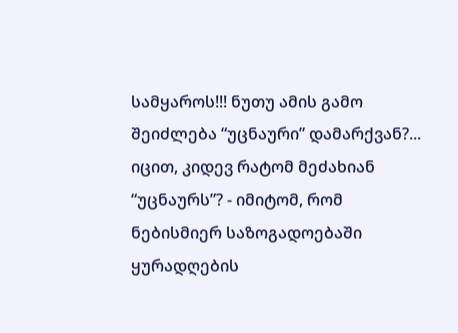სამყაროს!!! ნუთუ ამის გამო შეიძლება “უცნაური” დამარქვან?...
იცით, კიდევ რატომ მეძახიან “უცნაურს”? - იმიტომ, რომ ნებისმიერ საზოგადოებაში ყურადღების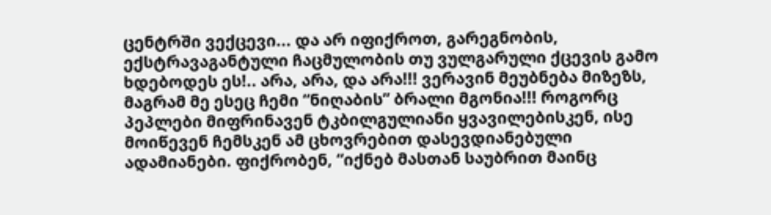ცენტრში ვექცევი... და არ იფიქროთ, გარეგნობის, ექსტრავაგანტული ჩაცმულობის თუ ვულგარული ქცევის გამო ხდებოდეს ეს!.. არა, არა, და არა!!! ვერავინ მეუბნება მიზეზს, მაგრამ მე ესეც ჩემი “ნიღაბის” ბრალი მგონია!!! როგორც პეპლები მიფრინავენ ტკბილგულიანი ყვავილებისკენ, ისე მოიწევენ ჩემსკენ ამ ცხოვრებით დასევდიანებული ადამიანები. ფიქრობენ, “იქნებ მასთან საუბრით მაინც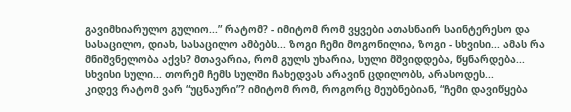გავიმხიარულო გულიო...” რატომ? - იმიტომ რომ ვყვები ათასნაირ საინტერესო და სასაცილო, დიახ, სასაცილო ამბებს... ზოგი ჩემი მოგონილია, ზოგი - სხვისი... ამას რა მნიშვნელობა აქვს? მთავარია, რომ გულს უხარია, სული მშვიდდება, წყნარდება... სხვისი სული... თორემ ჩემს სულში ჩახედვას არავინ ცდილობს, არასოდეს...
კიდევ რატომ ვარ “უცნაური”? იმიტომ რომ, როგორც მეუბნებიან, “ჩემი დავიწყება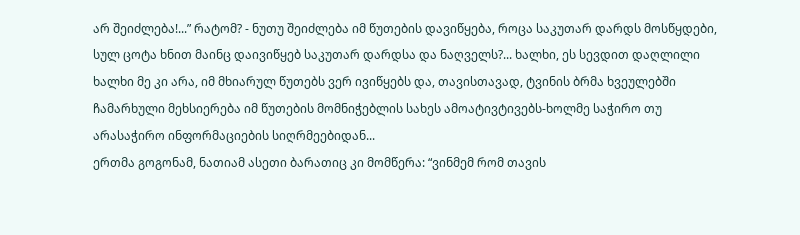არ შეიძლება!...” რატომ? - ნუთუ შეიძლება იმ წუთების დავიწყება, როცა საკუთარ დარდს მოსწყდები, სულ ცოტა ხნით მაინც დაივიწყებ საკუთარ დარდსა და ნაღველს?... ხალხი, ეს სევდით დაღლილი ხალხი მე კი არა, იმ მხიარულ წუთებს ვერ ივიწყებს და, თავისთავად, ტვინის ბრმა ხვეულებში ჩამარხული მეხსიერება იმ წუთების მომნიჭებლის სახეს ამოატივტივებს-ხოლმე საჭირო თუ არასაჭირო ინფორმაციების სიღრმეებიდან...
ერთმა გოგონამ, ნათიამ ასეთი ბარათიც კი მომწერა: “ვინმემ რომ თავის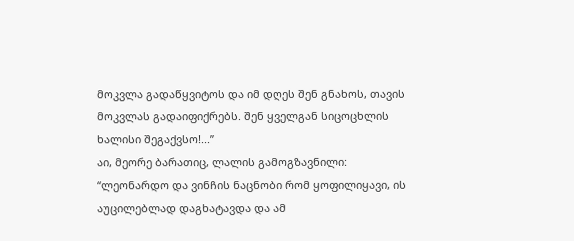მოკვლა გადაწყვიტოს და იმ დღეს შენ გნახოს, თავის მოკვლას გადაიფიქრებს. შენ ყველგან სიცოცხლის ხალისი შეგაქვსო!...”
აი, მეორე ბარათიც, ლალის გამოგზავნილი: “ლეონარდო და ვინჩის ნაცნობი რომ ყოფილიყავი, ის აუცილებლად დაგხატავდა და ამ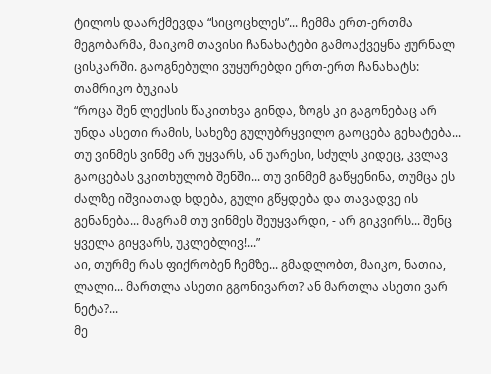ტილოს დაარქმევდა “სიცოცხლეს”... ჩემმა ერთ-ერთმა მეგობარმა, მაიკომ თავისი ჩანახატები გამოაქვეყნა ჟურნალ ცისკარში. გაოგნებული ვუყურებდი ერთ-ერთ ჩანახატს: თამრიკო ბუკიას
“როცა შენ ლექსის წაკითხვა გინდა, ზოგს კი გაგონებაც არ უნდა ასეთი რამის, სახეზე გულუბრყვილო გაოცება გეხატება... თუ ვინმეს ვინმე არ უყვარს, ან უარესი, სძულს კიდეც, კვლავ გაოცებას ვკითხულობ შენში... თუ ვინმემ გაწყენინა, თუმცა ეს ძალზე იშვიათად ხდება, გული გწყდება და თავადვე ის გენანება... მაგრამ თუ ვინმეს შეუყვარდი, - არ გიკვირს... შენც ყველა გიყვარს, უკლებლივ!...”
აი, თურმე რას ფიქრობენ ჩემზე... გმადლობთ, მაიკო, ნათია, ლალი... მართლა ასეთი გგონივართ? ან მართლა ასეთი ვარ ნეტა?...
მე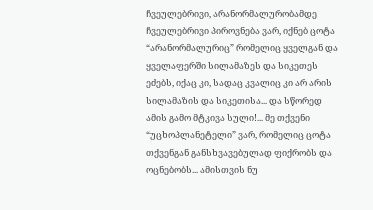ჩვეულებრივი, არანორმალურობამდე ჩვეულებრივი პიროვნება ვარ, იქნებ ცოტა “არანორმალურიც” რომელიც ყველგან და ყველაფერში სილამაზეს და სიკეთეს ეძებს, იქაც კი, სადაც კვალიც კი არ არის სილამაზის და სიკეთისა... და სწორედ ამის გამო მტკივა სული!... მე თქვენი “უცხოპლანეტელი” ვარ, რომელიც ცოტა თქვენგან განსხვავებულად ფიქრობს და ოცნებობს... ამისთვის ნუ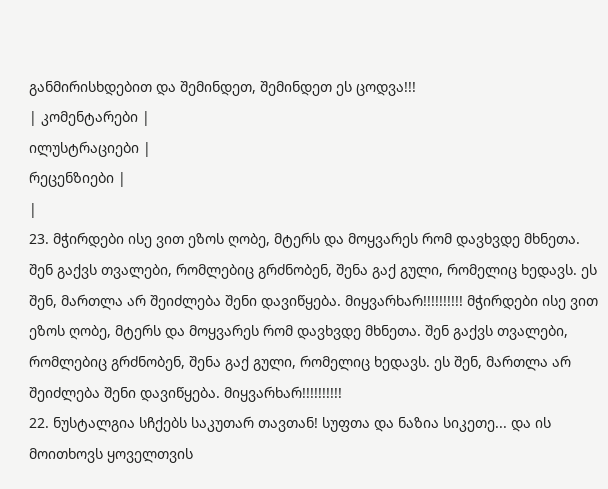განმირისხდებით და შემინდეთ, შემინდეთ ეს ცოდვა!!!
| კომენტარები |
ილუსტრაციები |
რეცენზიები |
|
23. მჭირდები ისე ვით ეზოს ღობე, მტერს და მოყვარეს რომ დავხვდე მხნეთა. შენ გაქვს თვალები, რომლებიც გრძნობენ, შენა გაქ გული, რომელიც ხედავს. ეს შენ, მართლა არ შეიძლება შენი დავიწყება. მიყვარხარ!!!!!!!!!! მჭირდები ისე ვით ეზოს ღობე, მტერს და მოყვარეს რომ დავხვდე მხნეთა. შენ გაქვს თვალები, რომლებიც გრძნობენ, შენა გაქ გული, რომელიც ხედავს. ეს შენ, მართლა არ შეიძლება შენი დავიწყება. მიყვარხარ!!!!!!!!!!
22. ნუსტალგია სჩქებს საკუთარ თავთან! სუფთა და ნაზია სიკეთე... და ის მოითხოვს ყოველთვის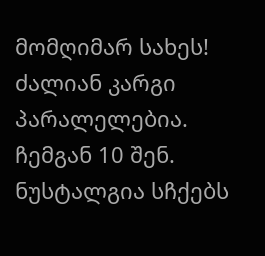მომღიმარ სახეს! ძალიან კარგი პარალელებია. ჩემგან 10 შენ. ნუსტალგია სჩქებს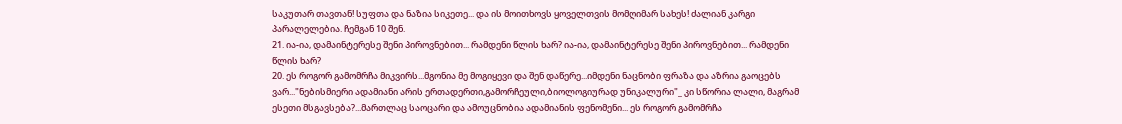საკუთარ თავთან! სუფთა და ნაზია სიკეთე... და ის მოითხოვს ყოველთვის მომღიმარ სახეს! ძალიან კარგი პარალელებია. ჩემგან 10 შენ.
21. ია-ია, დამაინტერესე შენი პიროვნებით... რამდენი წლის ხარ? ია-ია, დამაინტერესე შენი პიროვნებით... რამდენი წლის ხარ?
20. ეს როგორ გამომრჩა მიკვირს...მგონია მე მოგიყევი და შენ დაწერე...იმდენი ნაცნობი ფრაზა და აზრია გაოცებს ვარ..."ნებისმიერი ადამიანი არის ერთადერთი,გამორჩეული,ბიოლოგიურად უნიკალური"_ კი სწორია ლალი, მაგრამ ესეთი მსგავსება?...მართლაც საოცარი და ამოუცნობია ადამიანის ფენომენი... ეს როგორ გამომრჩა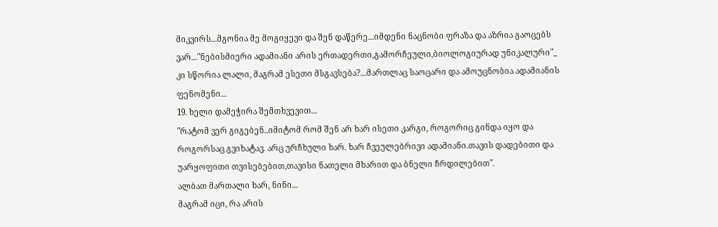მიკვირს...მგონია მე მოგიყევი და შენ დაწერე...იმდენი ნაცნობი ფრაზა და აზრია გაოცებს ვარ..."ნებისმიერი ადამიანი არის ერთადერთი,გამორჩეული,ბიოლოგიურად უნიკალური"_ კი სწორია ლალი, მაგრამ ესეთი მსგავსება?...მართლაც საოცარი და ამოუცნობია ადამიანის ფენომენი...
19. ხელი დამეჭირა შემთხვევით...
"რატომ ვერ გიგებენ..იმიტომ რომ შენ არ ხარ ისეთი კარგი, როგორიც გინდა იყო და როგორსაც გვიხატავ. არც ურჩხული ხარ. ხარ ჩვეულებრივი ადამიანი.თავის დადებითი და უარყოფითი თვისებებით,თავისი ნათელი მხარით და ბნელი ჩრდილებით".
ალბათ მართალი ხარ, ნინი...
მაგრამ იცი, რა არის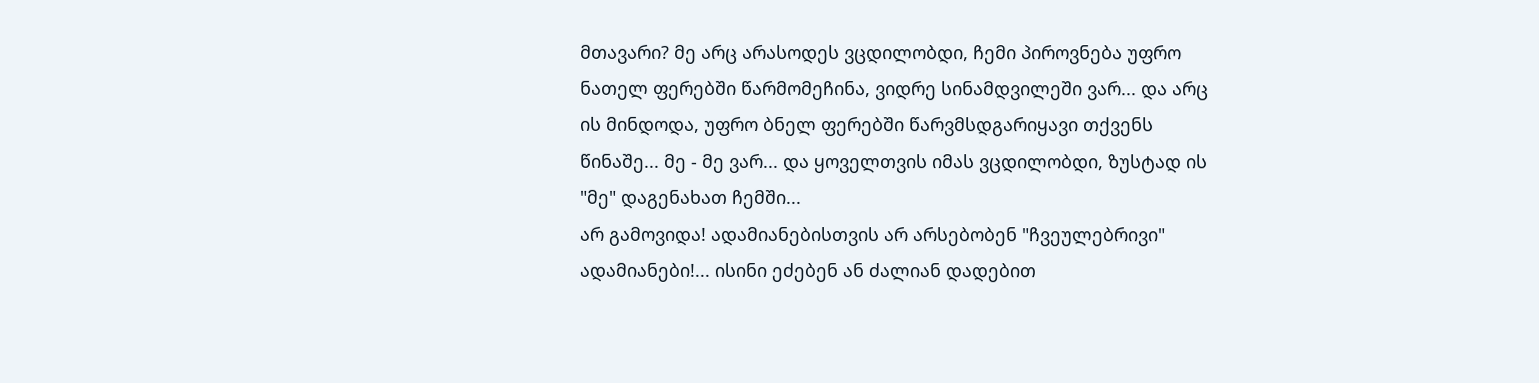მთავარი? მე არც არასოდეს ვცდილობდი, ჩემი პიროვნება უფრო ნათელ ფერებში წარმომეჩინა, ვიდრე სინამდვილეში ვარ... და არც ის მინდოდა, უფრო ბნელ ფერებში წარვმსდგარიყავი თქვენს წინაშე... მე - მე ვარ... და ყოველთვის იმას ვცდილობდი, ზუსტად ის "მე" დაგენახათ ჩემში...
არ გამოვიდა! ადამიანებისთვის არ არსებობენ "ჩვეულებრივი" ადამიანები!... ისინი ეძებენ ან ძალიან დადებით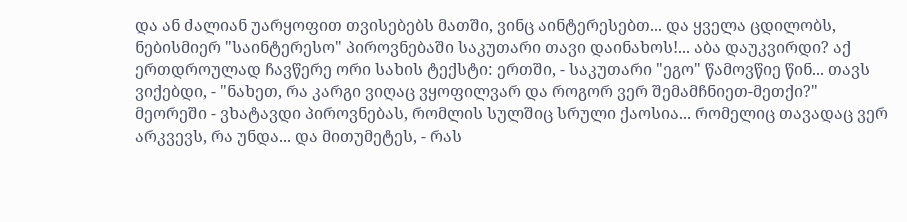და ან ძალიან უარყოფით თვისებებს მათში, ვინც აინტერესებთ... და ყველა ცდილობს, ნებისმიერ "საინტერესო" პიროვნებაში საკუთარი თავი დაინახოს!... აბა დაუკვირდი? აქ ერთდროულად ჩავწერე ორი სახის ტექსტი: ერთში, - საკუთარი "ეგო" წამოვწიე წინ... თავს ვიქებდი, - "ნახეთ, რა კარგი ვიღაც ვყოფილვარ და როგორ ვერ შემამჩნიეთ-მეთქი?" მეორეში - ვხატავდი პიროვნებას, რომლის სულშიც სრული ქაოსია... რომელიც თავადაც ვერ არკვევს, რა უნდა... და მითუმეტეს, - რას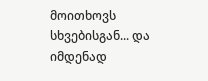მოითხოვს სხვებისგან... და იმდენად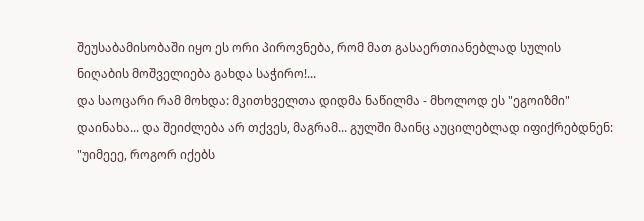შეუსაბამისობაში იყო ეს ორი პიროვნება, რომ მათ გასაერთიანებლად სულის ნიღაბის მოშველიება გახდა საჭირო!...
და საოცარი რამ მოხდა: მკითხველთა დიდმა ნაწილმა - მხოლოდ ეს "ეგოიზმი" დაინახა... და შეიძლება არ თქვეს, მაგრამ... გულში მაინც აუცილებლად იფიქრებდნენ: "უიმეეე, როგორ იქებს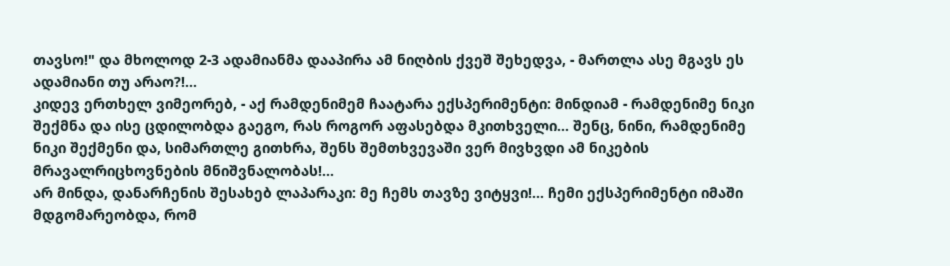თავსო!" და მხოლოდ 2-3 ადამიანმა დააპირა ამ ნიღბის ქვეშ შეხედვა, - მართლა ასე მგავს ეს ადამიანი თუ არაო?!...
კიდევ ერთხელ ვიმეორებ, - აქ რამდენიმემ ჩაატარა ექსპერიმენტი: მინდიამ - რამდენიმე ნიკი შექმნა და ისე ცდილობდა გაეგო, რას როგორ აფასებდა მკითხველი... შენც, ნინი, რამდენიმე ნიკი შექმენი და, სიმართლე გითხრა, შენს შემთხვევაში ვერ მივხვდი ამ ნიკების მრავალრიცხოვნების მნიშვნალობას!...
არ მინდა, დანარჩენის შესახებ ლაპარაკი: მე ჩემს თავზე ვიტყვი!... ჩემი ექსპერიმენტი იმაში მდგომარეობდა, რომ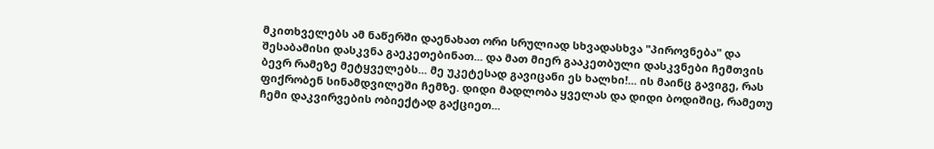მკითხველებს ამ ნაწერში დაენახათ ორი სრულიად სხვადასხვა "პიროვნება" და შესაბამისი დასკვნა გაეკეთებინათ... და მათ მიერ გააკეთბული დასკვნები ჩემთვის ბევრ რამეზე მეტყველებს... მე უკეტესად გავიცანი ეს ხალხი!... ის მაინც გავიგე, რას ფიქრობენ სინამდვილეში ჩემზე. დიდი მადლობა ყველას და დიდი ბოდიშიც, რამეთუ ჩემი დაკვირვების ობიექტად გაქციეთ...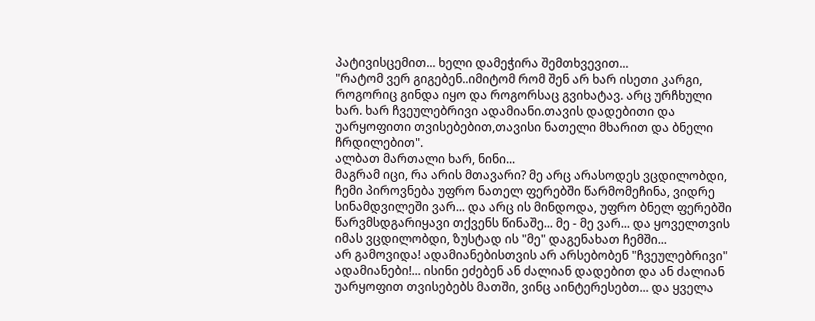პატივისცემით... ხელი დამეჭირა შემთხვევით...
"რატომ ვერ გიგებენ..იმიტომ რომ შენ არ ხარ ისეთი კარგი, როგორიც გინდა იყო და როგორსაც გვიხატავ. არც ურჩხული ხარ. ხარ ჩვეულებრივი ადამიანი.თავის დადებითი და უარყოფითი თვისებებით,თავისი ნათელი მხარით და ბნელი ჩრდილებით".
ალბათ მართალი ხარ, ნინი...
მაგრამ იცი, რა არის მთავარი? მე არც არასოდეს ვცდილობდი, ჩემი პიროვნება უფრო ნათელ ფერებში წარმომეჩინა, ვიდრე სინამდვილეში ვარ... და არც ის მინდოდა, უფრო ბნელ ფერებში წარვმსდგარიყავი თქვენს წინაშე... მე - მე ვარ... და ყოველთვის იმას ვცდილობდი, ზუსტად ის "მე" დაგენახათ ჩემში...
არ გამოვიდა! ადამიანებისთვის არ არსებობენ "ჩვეულებრივი" ადამიანები!... ისინი ეძებენ ან ძალიან დადებით და ან ძალიან უარყოფით თვისებებს მათში, ვინც აინტერესებთ... და ყველა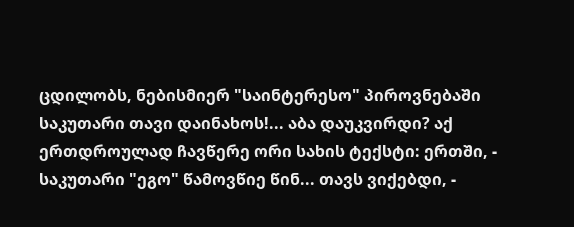ცდილობს, ნებისმიერ "საინტერესო" პიროვნებაში საკუთარი თავი დაინახოს!... აბა დაუკვირდი? აქ ერთდროულად ჩავწერე ორი სახის ტექსტი: ერთში, - საკუთარი "ეგო" წამოვწიე წინ... თავს ვიქებდი, -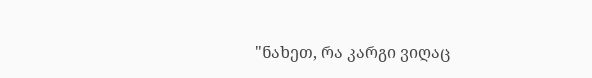"ნახეთ, რა კარგი ვიღაც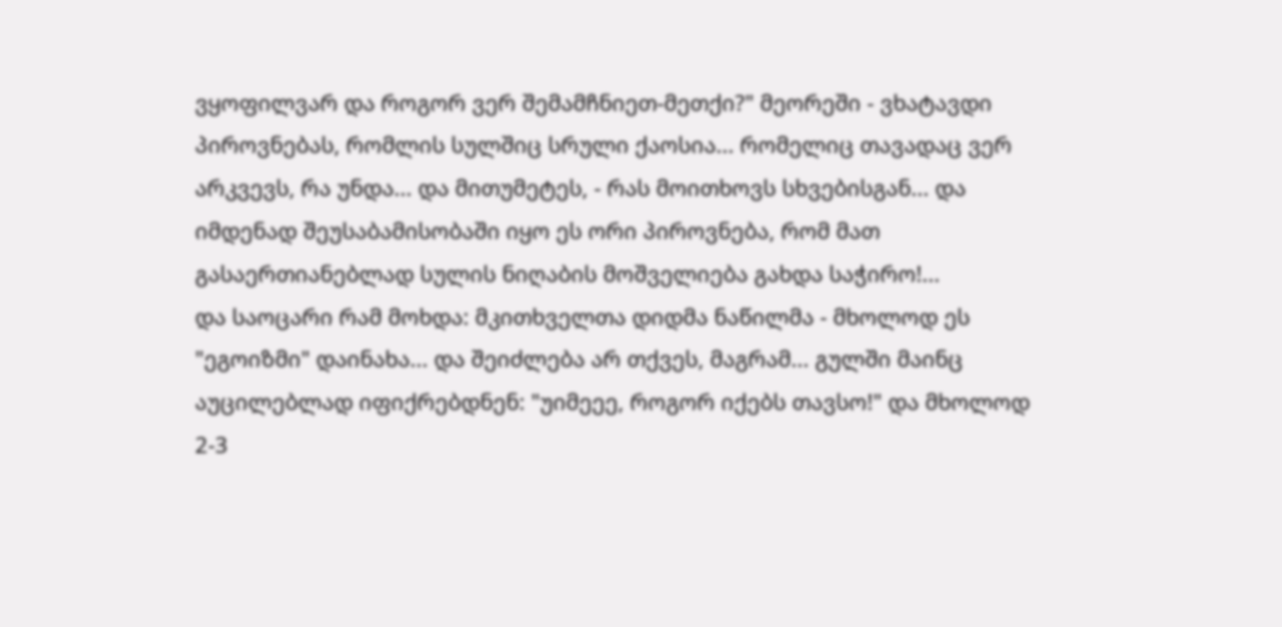ვყოფილვარ და როგორ ვერ შემამჩნიეთ-მეთქი?" მეორეში - ვხატავდი პიროვნებას, რომლის სულშიც სრული ქაოსია... რომელიც თავადაც ვერ არკვევს, რა უნდა... და მითუმეტეს, - რას მოითხოვს სხვებისგან... და იმდენად შეუსაბამისობაში იყო ეს ორი პიროვნება, რომ მათ გასაერთიანებლად სულის ნიღაბის მოშველიება გახდა საჭირო!...
და საოცარი რამ მოხდა: მკითხველთა დიდმა ნაწილმა - მხოლოდ ეს "ეგოიზმი" დაინახა... და შეიძლება არ თქვეს, მაგრამ... გულში მაინც აუცილებლად იფიქრებდნენ: "უიმეეე, როგორ იქებს თავსო!" და მხოლოდ 2-3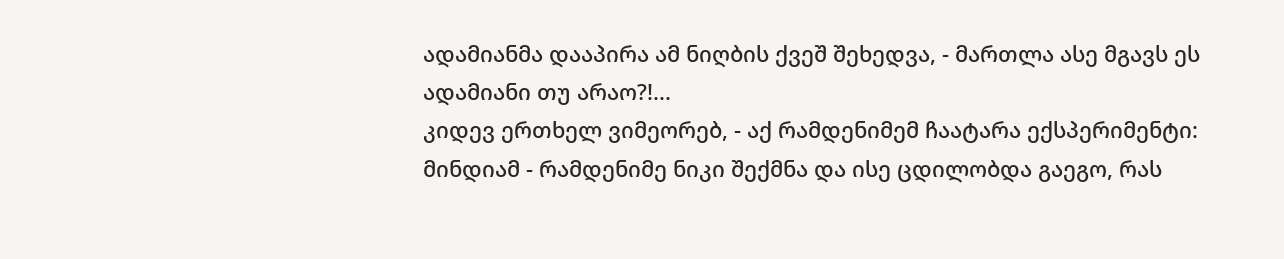ადამიანმა დააპირა ამ ნიღბის ქვეშ შეხედვა, - მართლა ასე მგავს ეს ადამიანი თუ არაო?!...
კიდევ ერთხელ ვიმეორებ, - აქ რამდენიმემ ჩაატარა ექსპერიმენტი: მინდიამ - რამდენიმე ნიკი შექმნა და ისე ცდილობდა გაეგო, რას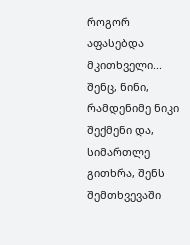როგორ აფასებდა მკითხველი... შენც, ნინი, რამდენიმე ნიკი შექმენი და, სიმართლე გითხრა, შენს შემთხვევაში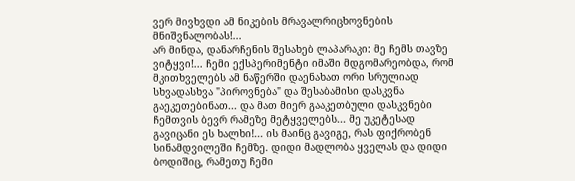ვერ მივხვდი ამ ნიკების მრავალრიცხოვნების მნიშვნალობას!...
არ მინდა, დანარჩენის შესახებ ლაპარაკი: მე ჩემს თავზე ვიტყვი!... ჩემი ექსპერიმენტი იმაში მდგომარეობდა, რომ მკითხველებს ამ ნაწერში დაენახათ ორი სრულიად სხვადასხვა "პიროვნება" და შესაბამისი დასკვნა გაეკეთებინათ... და მათ მიერ გააკეთბული დასკვნები ჩემთვის ბევრ რამეზე მეტყველებს... მე უკეტესად გავიცანი ეს ხალხი!... ის მაინც გავიგე, რას ფიქრობენ სინამდვილეში ჩემზე. დიდი მადლობა ყველას და დიდი ბოდიშიც, რამეთუ ჩემი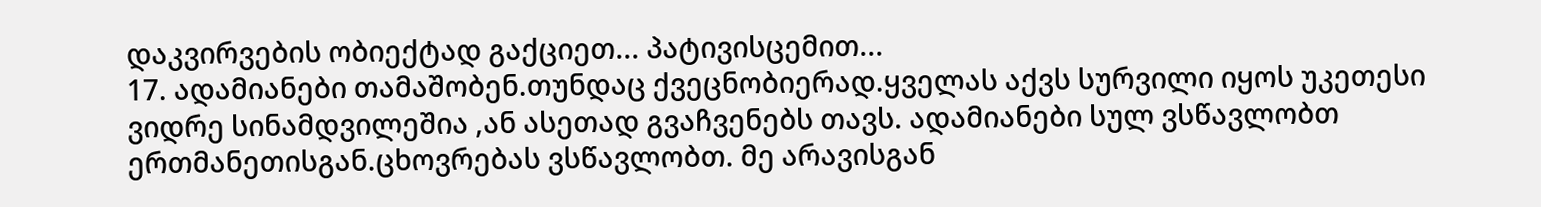დაკვირვების ობიექტად გაქციეთ... პატივისცემით...
17. ადამიანები თამაშობენ.თუნდაც ქვეცნობიერად.ყველას აქვს სურვილი იყოს უკეთესი ვიდრე სინამდვილეშია ,ან ასეთად გვაჩვენებს თავს. ადამიანები სულ ვსწავლობთ ერთმანეთისგან.ცხოვრებას ვსწავლობთ. მე არავისგან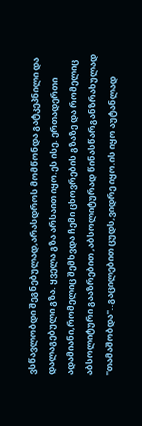ვსწავლობდი შეგნებულად,არასდროს მომწონდა გატკეპნილი და დალაგებული გზა. ყველა გზა არსაით იყო.ეს ისე. ერთადერთი ადამიანი,რომელიც შემხვდა ჩემი ცხოვრების გზაზე და რომელიც აბსოლიტური გააზრებით ,აბსოლიტურად წინასწარგანზრახულად ''თამაშობდა''..გაცილებით ცუდს,ვიდრე იყო.ის იყო აუტანლად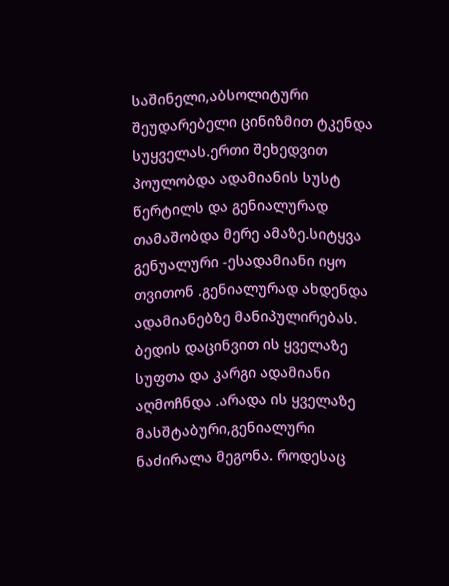საშინელი,აბსოლიტური შეუდარებელი ცინიზმით ტკენდა სუყველას.ერთი შეხედვით პოულობდა ადამიანის სუსტ წერტილს და გენიალურად თამაშობდა მერე ამაზე.სიტყვა გენუალური -ესადამიანი იყო თვითონ .გენიალურად ახდენდა ადამიანებზე მანიპულირებას. ბედის დაცინვით ის ყველაზე სუფთა და კარგი ადამიანი აღმოჩნდა .არადა ის ყველაზე მასშტაბური,გენიალური ნაძირალა მეგონა. როდესაც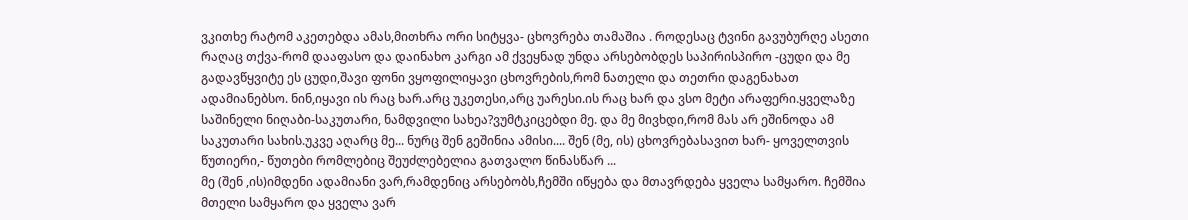ვკითხე რატომ აკეთებდა ამას,მითხრა ორი სიტყვა- ცხოვრება თამაშია . როდესაც ტვინი გავუბურღე ასეთი რაღაც თქვა-რომ დააფასო და დაინახო კარგი ამ ქვეყნად უნდა არსებობდეს საპირისპირო -ცუდი და მე გადავწყვიტე ეს ცუდი,შავი ფონი ვყოფილიყავი ცხოვრების,რომ ნათელი და თეთრი დაგენახათ ადამიანებსო. ნინ,იყავი ის რაც ხარ.არც უკეთესი,არც უარესი.ის რაც ხარ და ვსო მეტი არაფერი.ყველაზე საშინელი ნიღაბი-საკუთარი, ნამდვილი სახეა?ვუმტკიცებდი მე. და მე მივხდი,რომ მას არ ეშინოდა ამ საკუთარი სახის.უკვე აღარც მე... ნურც შენ გეშინია ამისი.... შენ (მე, ის) ცხოვრებასავით ხარ- ყოველთვის წუთიერი,- წუთები რომლებიც შეუძლებელია გათვალო წინასწარ ...
მე (შენ ,ის)იმდენი ადამიანი ვარ,რამდენიც არსებობს,ჩემში იწყება და მთავრდება ყველა სამყარო. ჩემშია მთელი სამყარო და ყველა ვარ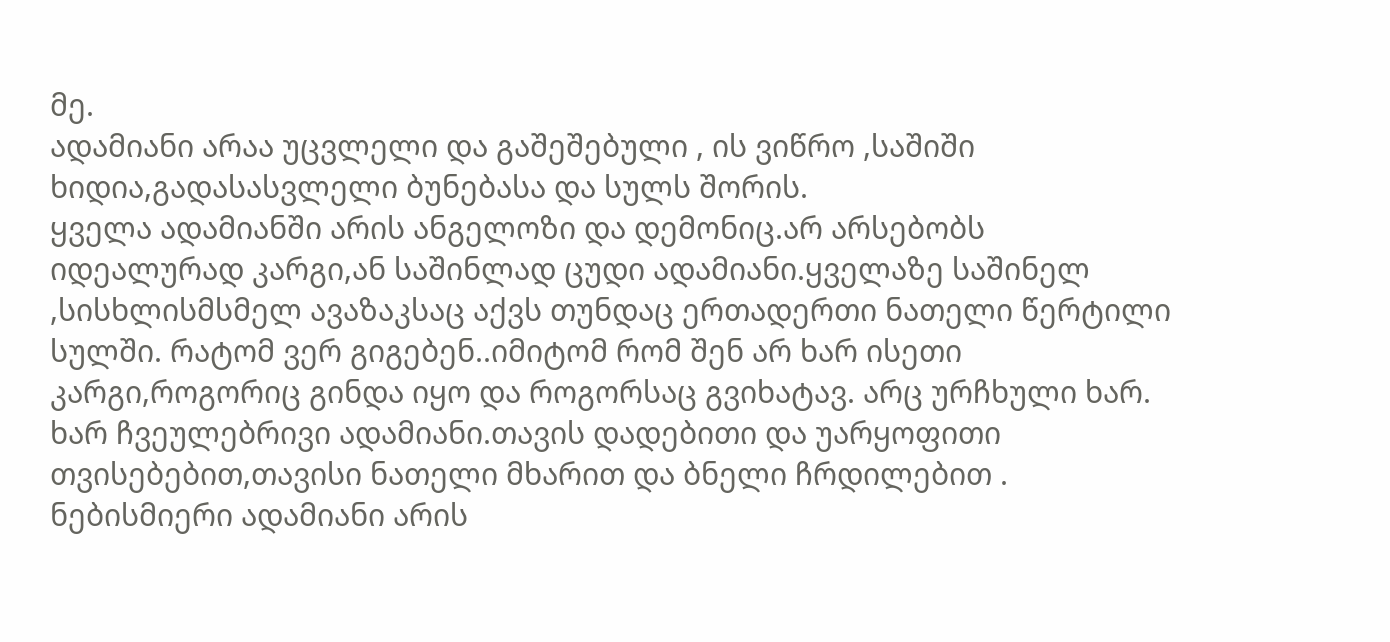მე.
ადამიანი არაა უცვლელი და გაშეშებული , ის ვიწრო ,საშიში ხიდია,გადასასვლელი ბუნებასა და სულს შორის.
ყველა ადამიანში არის ანგელოზი და დემონიც.არ არსებობს იდეალურად კარგი,ან საშინლად ცუდი ადამიანი.ყველაზე საშინელ ,სისხლისმსმელ ავაზაკსაც აქვს თუნდაც ერთადერთი ნათელი წერტილი სულში. რატომ ვერ გიგებენ..იმიტომ რომ შენ არ ხარ ისეთი კარგი,როგორიც გინდა იყო და როგორსაც გვიხატავ. არც ურჩხული ხარ. ხარ ჩვეულებრივი ადამიანი.თავის დადებითი და უარყოფითი თვისებებით,თავისი ნათელი მხარით და ბნელი ჩრდილებით . ნებისმიერი ადამიანი არის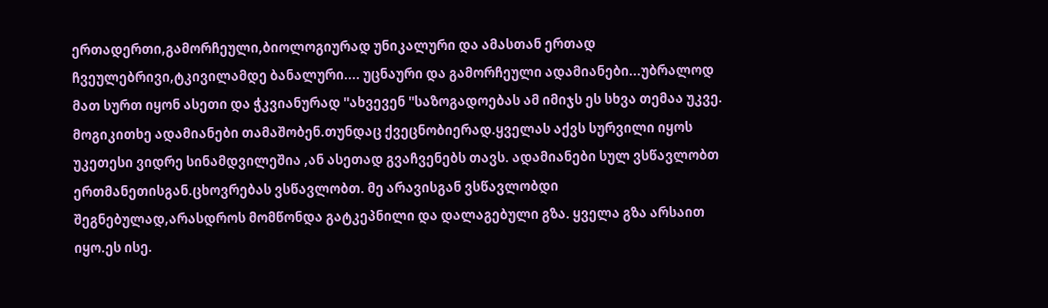ერთადერთი,გამორჩეული,ბიოლოგიურად უნიკალური და ამასთან ერთად ჩვეულებრივი,ტკივილამდე ბანალური.... უცნაური და გამორჩეული ადამიანები...უბრალოდ მათ სურთ იყონ ასეთი და ჭკვიანურად ''ახვევენ ''საზოგადოებას ამ იმიჯს ეს სხვა თემაა უკვე. მოგიკითხე ადამიანები თამაშობენ.თუნდაც ქვეცნობიერად.ყველას აქვს სურვილი იყოს უკეთესი ვიდრე სინამდვილეშია ,ან ასეთად გვაჩვენებს თავს. ადამიანები სულ ვსწავლობთ ერთმანეთისგან.ცხოვრებას ვსწავლობთ. მე არავისგან ვსწავლობდი შეგნებულად,არასდროს მომწონდა გატკეპნილი და დალაგებული გზა. ყველა გზა არსაით იყო.ეს ისე.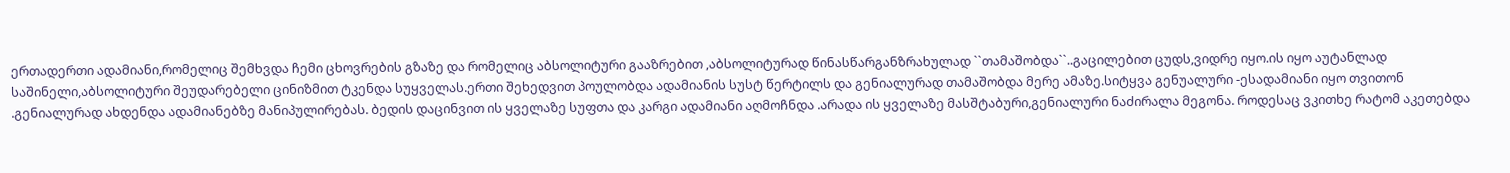ერთადერთი ადამიანი,რომელიც შემხვდა ჩემი ცხოვრების გზაზე და რომელიც აბსოლიტური გააზრებით ,აბსოლიტურად წინასწარგანზრახულად ``თამაშობდა``..გაცილებით ცუდს,ვიდრე იყო.ის იყო აუტანლად საშინელი,აბსოლიტური შეუდარებელი ცინიზმით ტკენდა სუყველას.ერთი შეხედვით პოულობდა ადამიანის სუსტ წერტილს და გენიალურად თამაშობდა მერე ამაზე.სიტყვა გენუალური -ესადამიანი იყო თვითონ .გენიალურად ახდენდა ადამიანებზე მანიპულირებას. ბედის დაცინვით ის ყველაზე სუფთა და კარგი ადამიანი აღმოჩნდა .არადა ის ყველაზე მასშტაბური,გენიალური ნაძირალა მეგონა. როდესაც ვკითხე რატომ აკეთებდა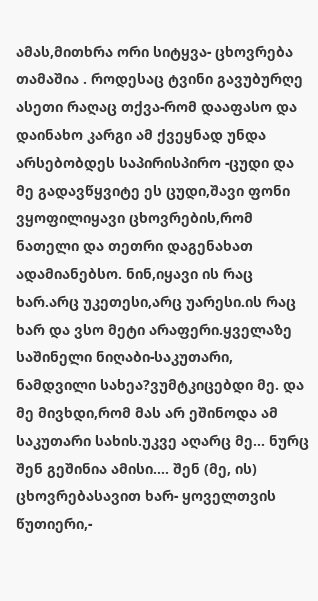ამას,მითხრა ორი სიტყვა- ცხოვრება თამაშია . როდესაც ტვინი გავუბურღე ასეთი რაღაც თქვა-რომ დააფასო და დაინახო კარგი ამ ქვეყნად უნდა არსებობდეს საპირისპირო -ცუდი და მე გადავწყვიტე ეს ცუდი,შავი ფონი ვყოფილიყავი ცხოვრების,რომ ნათელი და თეთრი დაგენახათ ადამიანებსო. ნინ,იყავი ის რაც ხარ.არც უკეთესი,არც უარესი.ის რაც ხარ და ვსო მეტი არაფერი.ყველაზე საშინელი ნიღაბი-საკუთარი, ნამდვილი სახეა?ვუმტკიცებდი მე. და მე მივხდი,რომ მას არ ეშინოდა ამ საკუთარი სახის.უკვე აღარც მე... ნურც შენ გეშინია ამისი.... შენ (მე, ის) ცხოვრებასავით ხარ- ყოველთვის წუთიერი,-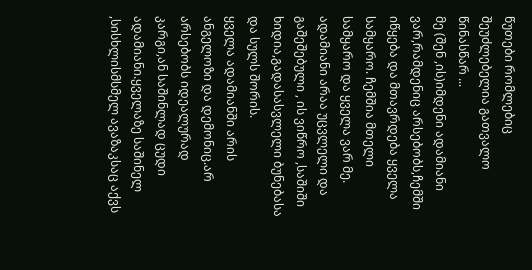წუთები რომლებიც შეუძლებელია გათვალო წინასწარ ...
მე (შენ ,ის)იმდენი ადამიანი ვარ,რამდენიც არსებობს,ჩემში იწყება და მთავრდება ყველა სამყარო. ჩემშია მთელი სამყარო და ყველა ვარ მე.
ადამიანი არაა უცვლელი და გაშეშებული , ის ვიწრო ,საშიში ხიდია,გადასასვლელი ბუნებასა და სულს შორის.
ყველა ადამიანში არის ანგელოზი და დემონიც.არ არსებობს იდეალურად კარგი,ან საშინლად ცუდი ადამიანი.ყველაზე საშინელ ,სისხლისმსმელ ავაზაკსაც აქვს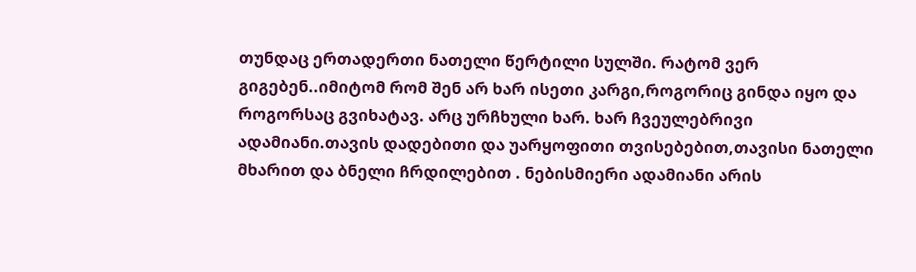თუნდაც ერთადერთი ნათელი წერტილი სულში. რატომ ვერ გიგებენ..იმიტომ რომ შენ არ ხარ ისეთი კარგი,როგორიც გინდა იყო და როგორსაც გვიხატავ. არც ურჩხული ხარ. ხარ ჩვეულებრივი ადამიანი.თავის დადებითი და უარყოფითი თვისებებით,თავისი ნათელი მხარით და ბნელი ჩრდილებით . ნებისმიერი ადამიანი არის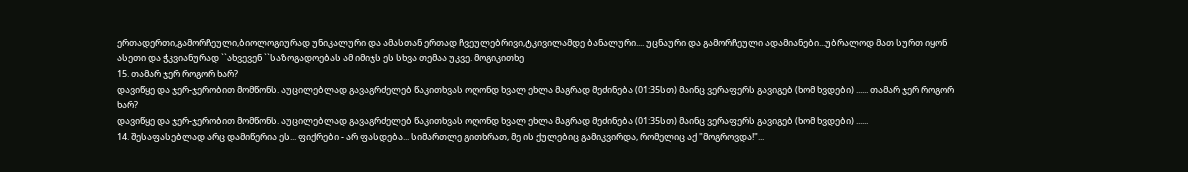ერთადერთი,გამორჩეული,ბიოლოგიურად უნიკალური და ამასთან ერთად ჩვეულებრივი,ტკივილამდე ბანალური.... უცნაური და გამორჩეული ადამიანები...უბრალოდ მათ სურთ იყონ ასეთი და ჭკვიანურად ``ახვევენ ``საზოგადოებას ამ იმიჯს ეს სხვა თემაა უკვე. მოგიკითხე
15. თამარ ჯერ როგორ ხარ?
დავიწყე და ჯერ-ჯერობით მომწონს. აუცილებლად გავაგრძელებ წაკითხვას ოღონდ ხვალ ეხლა მაგრად მეძინება (01:35სთ) მაინც ვერაფერს გავიგებ (ხომ ხვდები) ...... თამარ ჯერ როგორ ხარ?
დავიწყე და ჯერ-ჯერობით მომწონს. აუცილებლად გავაგრძელებ წაკითხვას ოღონდ ხვალ ეხლა მაგრად მეძინება (01:35სთ) მაინც ვერაფერს გავიგებ (ხომ ხვდები) ......
14. შესაფასებლად არც დამიწერია ეს... ფიქრები - არ ფასდება... სიმართლე გითხრათ, მე ის ქულებიც გამიკვირდა, რომელიც აქ "მოგროვდა!"...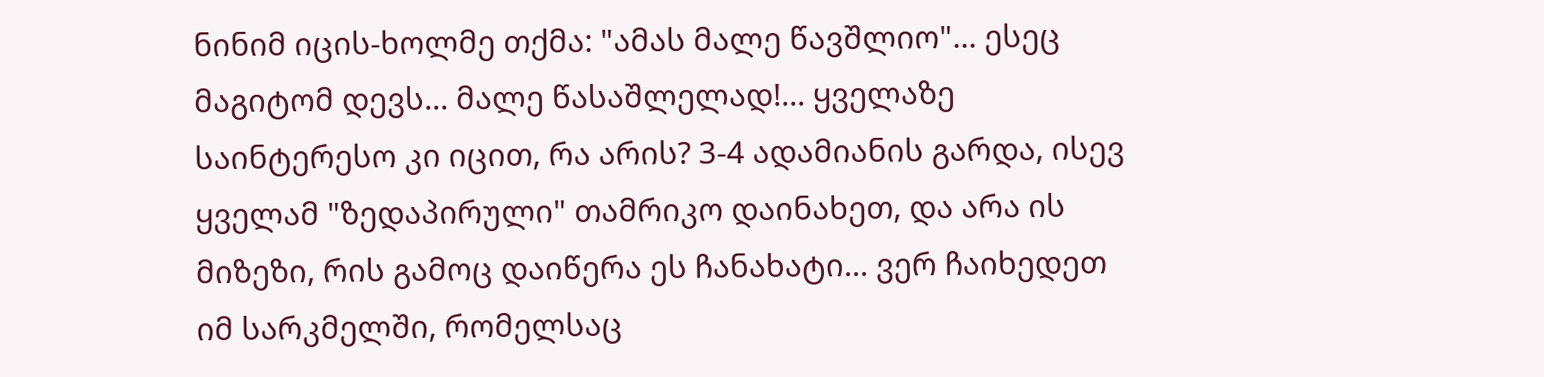ნინიმ იცის-ხოლმე თქმა: "ამას მალე წავშლიო"... ესეც მაგიტომ დევს... მალე წასაშლელად!... ყველაზე საინტერესო კი იცით, რა არის? 3-4 ადამიანის გარდა, ისევ ყველამ "ზედაპირული" თამრიკო დაინახეთ, და არა ის მიზეზი, რის გამოც დაიწერა ეს ჩანახატი... ვერ ჩაიხედეთ იმ სარკმელში, რომელსაც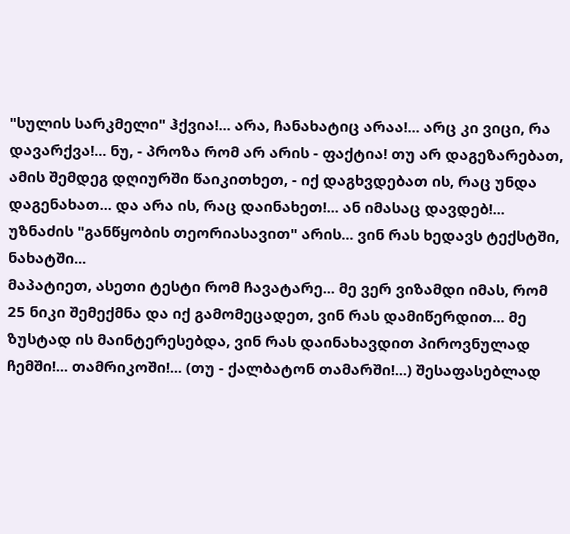"სულის სარკმელი" ჰქვია!... არა, ჩანახატიც არაა!... არც კი ვიცი, რა დავარქვა!... ნუ, - პროზა რომ არ არის - ფაქტია! თუ არ დაგეზარებათ, ამის შემდეგ დღიურში წაიკითხეთ, - იქ დაგხვდებათ ის, რაც უნდა დაგენახათ... და არა ის, რაც დაინახეთ!... ან იმასაც დავდებ!... უზნაძის "განწყობის თეორიასავით" არის... ვინ რას ხედავს ტექსტში, ნახატში...
მაპატიეთ, ასეთი ტესტი რომ ჩავატარე... მე ვერ ვიზამდი იმას, რომ 25 ნიკი შემექმნა და იქ გამომეცადეთ, ვინ რას დამიწერდით... მე ზუსტად ის მაინტერესებდა, ვინ რას დაინახავდით პიროვნულად ჩემში!... თამრიკოში!... (თუ - ქალბატონ თამარში!...) შესაფასებლად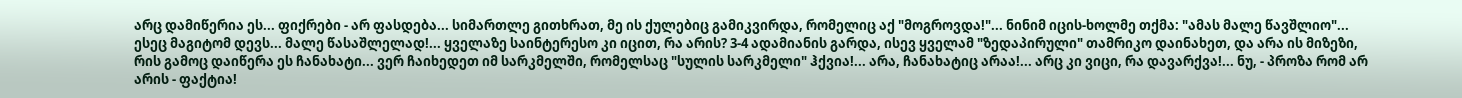არც დამიწერია ეს... ფიქრები - არ ფასდება... სიმართლე გითხრათ, მე ის ქულებიც გამიკვირდა, რომელიც აქ "მოგროვდა!"... ნინიმ იცის-ხოლმე თქმა: "ამას მალე წავშლიო"... ესეც მაგიტომ დევს... მალე წასაშლელად!... ყველაზე საინტერესო კი იცით, რა არის? 3-4 ადამიანის გარდა, ისევ ყველამ "ზედაპირული" თამრიკო დაინახეთ, და არა ის მიზეზი, რის გამოც დაიწერა ეს ჩანახატი... ვერ ჩაიხედეთ იმ სარკმელში, რომელსაც "სულის სარკმელი" ჰქვია!... არა, ჩანახატიც არაა!... არც კი ვიცი, რა დავარქვა!... ნუ, - პროზა რომ არ არის - ფაქტია!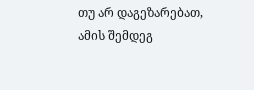თუ არ დაგეზარებათ, ამის შემდეგ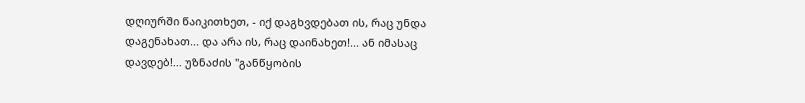დღიურში წაიკითხეთ, - იქ დაგხვდებათ ის, რაც უნდა დაგენახათ... და არა ის, რაც დაინახეთ!... ან იმასაც დავდებ!... უზნაძის "განწყობის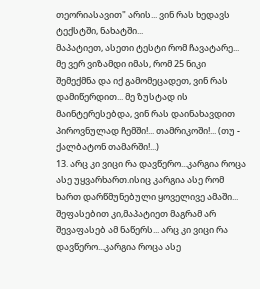თეორიასავით" არის... ვინ რას ხედავს ტექსტში, ნახატში...
მაპატიეთ, ასეთი ტესტი რომ ჩავატარე... მე ვერ ვიზამდი იმას, რომ 25 ნიკი შემექმნა და იქ გამომეცადეთ, ვინ რას დამიწერდით... მე ზუსტად ის მაინტერესებდა, ვინ რას დაინახავდით პიროვნულად ჩემში!... თამრიკოში!... (თუ - ქალბატონ თამარში!...)
13. არც კი ვიცი რა დავწერო...კარგია როცა ასე უყვარხართ.ისიც კარგია ასე რომ ხართ დარწმუნებული ყოველივე ამაში... შეფასებით კი,მაპატიეთ მაგრამ არ შევაფასებ ამ ნაწერს... არც კი ვიცი რა დავწერო...კარგია როცა ასე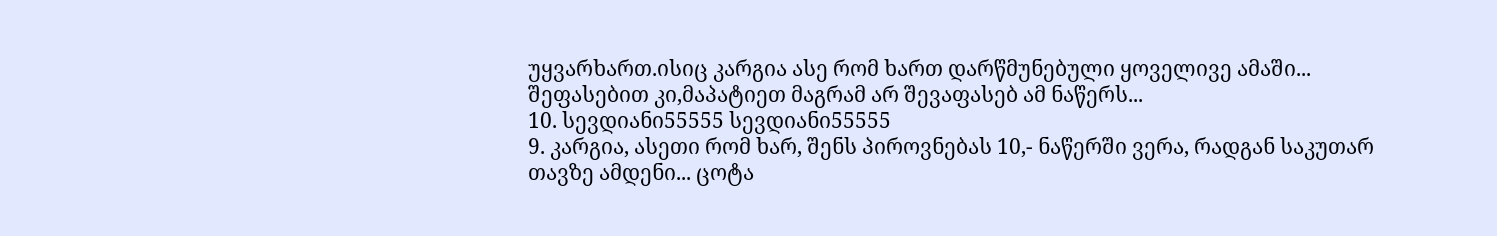უყვარხართ.ისიც კარგია ასე რომ ხართ დარწმუნებული ყოველივე ამაში... შეფასებით კი,მაპატიეთ მაგრამ არ შევაფასებ ამ ნაწერს...
10. სევდიანი55555 სევდიანი55555
9. კარგია, ასეთი რომ ხარ, შენს პიროვნებას 10,- ნაწერში ვერა, რადგან საკუთარ თავზე ამდენი... ცოტა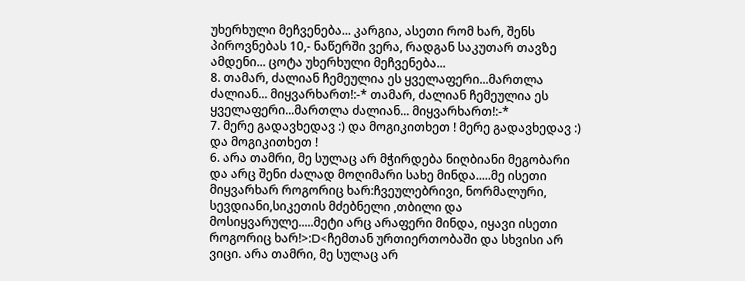უხერხული მეჩვენება... კარგია, ასეთი რომ ხარ, შენს პიროვნებას 10,- ნაწერში ვერა, რადგან საკუთარ თავზე ამდენი... ცოტა უხერხული მეჩვენება...
8. თამარ, ძალიან ჩემეულია ეს ყველაფერი...მართლა ძალიან... მიყვარხართ!:-* თამარ, ძალიან ჩემეულია ეს ყველაფერი...მართლა ძალიან... მიყვარხართ!:-*
7. მერე გადავხედავ :) და მოგიკითხეთ ! მერე გადავხედავ :) და მოგიკითხეთ !
6. არა თამრი, მე სულაც არ მჭირდება ნიღბიანი მეგობარი და არც შენი ძალად მოღიმარი სახე მინდა.....მე ისეთი მიყვარხარ როგორიც ხარ:ჩვეულებრივი, ნორმალური, სევდიანი,სიკეთის მძებნელი ,თბილი და მოსიყვარულე.....მეტი არც არაფერი მინდა, იყავი ისეთი როგორიც ხარ!>:D<ჩემთან ურთიერთობაში და სხვისი არ ვიცი. არა თამრი, მე სულაც არ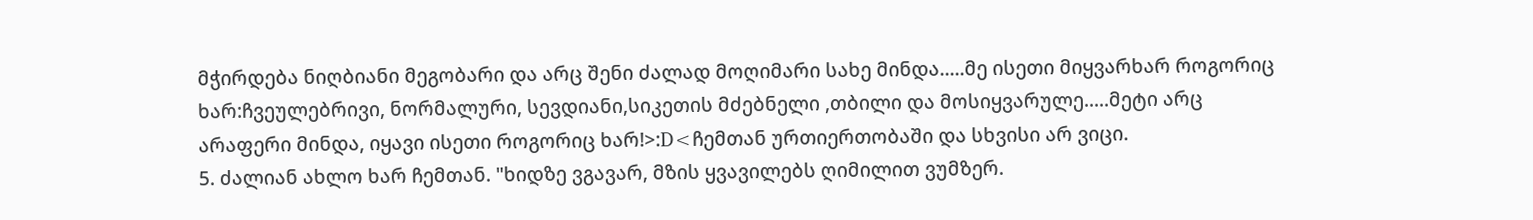მჭირდება ნიღბიანი მეგობარი და არც შენი ძალად მოღიმარი სახე მინდა.....მე ისეთი მიყვარხარ როგორიც ხარ:ჩვეულებრივი, ნორმალური, სევდიანი,სიკეთის მძებნელი ,თბილი და მოსიყვარულე.....მეტი არც არაფერი მინდა, იყავი ისეთი როგორიც ხარ!>:D<ჩემთან ურთიერთობაში და სხვისი არ ვიცი.
5. ძალიან ახლო ხარ ჩემთან. "ხიდზე ვგავარ, მზის ყვავილებს ღიმილით ვუმზერ.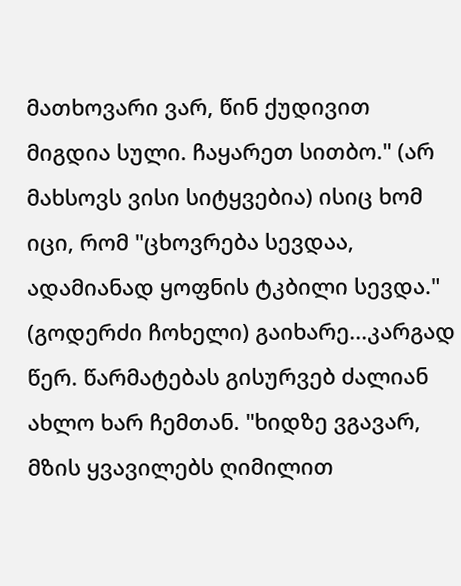მათხოვარი ვარ, წინ ქუდივით მიგდია სული. ჩაყარეთ სითბო." (არ მახსოვს ვისი სიტყვებია) ისიც ხომ იცი, რომ "ცხოვრება სევდაა, ადამიანად ყოფნის ტკბილი სევდა." (გოდერძი ჩოხელი) გაიხარე...კარგად წერ. წარმატებას გისურვებ ძალიან ახლო ხარ ჩემთან. "ხიდზე ვგავარ, მზის ყვავილებს ღიმილით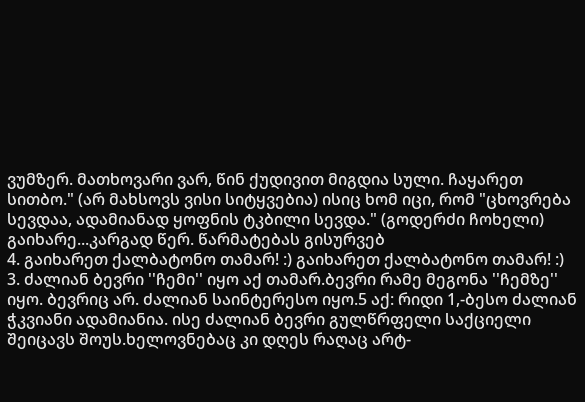ვუმზერ. მათხოვარი ვარ, წინ ქუდივით მიგდია სული. ჩაყარეთ სითბო." (არ მახსოვს ვისი სიტყვებია) ისიც ხომ იცი, რომ "ცხოვრება სევდაა, ადამიანად ყოფნის ტკბილი სევდა." (გოდერძი ჩოხელი) გაიხარე...კარგად წერ. წარმატებას გისურვებ
4. გაიხარეთ ქალბატონო თამარ! :) გაიხარეთ ქალბატონო თამარ! :)
3. ძალიან ბევრი ''ჩემი'' იყო აქ თამარ.ბევრი რამე მეგონა ''ჩემზე'' იყო. ბევრიც არ. ძალიან საინტერესო იყო.5 აქ: რიდი 1,-ბესო ძალიან ჭკვიანი ადამიანია. ისე ძალიან ბევრი გულწრფელი საქციელი შეიცავს შოუს.ხელოვნებაც კი დღეს რაღაც არტ-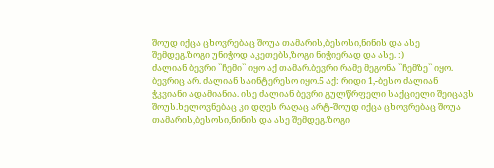შოუდ იქცა ცხოვრებაც შოუა თამარის,ბესოსი,ნინის და ასე შემდეგ.ზოგი უნიჭოდ აკეთებს,ზოგი ნიჭიერად და ასე. :)
ძალიან ბევრი ``ჩემი`` იყო აქ თამარ.ბევრი რამე მეგონა ``ჩემზე`` იყო. ბევრიც არ. ძალიან საინტერესო იყო.5 აქ: რიდი 1,-ბესო ძალიან ჭკვიანი ადამიანია. ისე ძალიან ბევრი გულწრფელი საქციელი შეიცავს შოუს.ხელოვნებაც კი დღეს რაღაც არტ-შოუდ იქცა ცხოვრებაც შოუა თამარის,ბესოსი,ნინის და ასე შემდეგ.ზოგი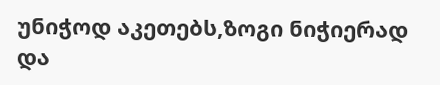უნიჭოდ აკეთებს,ზოგი ნიჭიერად და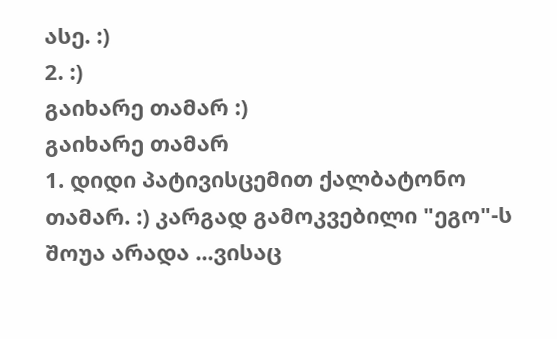ასე. :)
2. :)
გაიხარე თამარ :)
გაიხარე თამარ
1. დიდი პატივისცემით ქალბატონო თამარ. :) კარგად გამოკვებილი "ეგო"-ს შოუა არადა ...ვისაც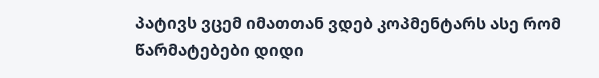პატივს ვცემ იმათთან ვდებ კოპმენტარს ასე რომ წარმატებები დიდი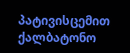პატივისცემით ქალბატონო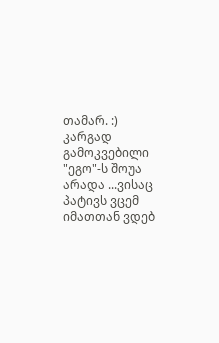თამარ. :) კარგად გამოკვებილი "ეგო"-ს შოუა არადა ...ვისაც პატივს ვცემ იმათთან ვდებ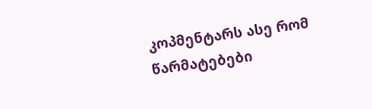კოპმენტარს ასე რომ წარმატებები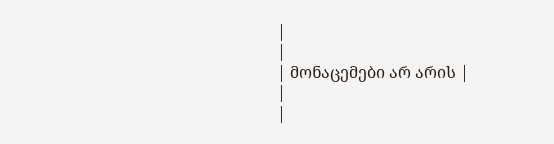|
|
| მონაცემები არ არის |
|
|